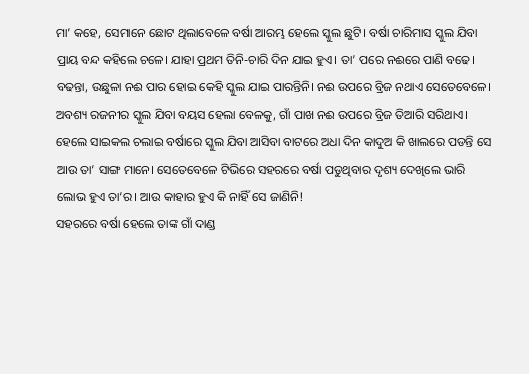ମା’ କହେ, ସେମାନେ ଛୋଟ ଥିଲାବେଳେ ବର୍ଷା ଆରମ୍ଭ ହେଲେ ସ୍କୁଲ ଛୁଟି। ବର୍ଷା ଚାରିମାସ ସ୍କୁଲ ଯିବା ପ୍ରାୟ ବନ୍ଦ କହିଲେ ଚଳେ। ଯାହା ପ୍ରଥମ ତିନି-ଚାରି ଦିନ ଯାଇ ହୁଏ। ତା’ ପରେ ନଈରେ ପାଣି ବଢେ। ବଢନ୍ତା, ଉଛୁଳା ନଈ ପାର ହୋଇ କେହି ସ୍କୁଲ ଯାଇ ପାରନ୍ତିନି। ନଈ ଉପରେ ବ୍ରିଜ ନଥାଏ ସେତେବେଳେ। ଅବଶ୍ୟ ରଜନୀର ସ୍କୁଲ ଯିବା ବୟସ ହେଲା ବେଳକୁ, ଗାଁ ପାଖ ନଈ ଉପରେ ବ୍ରିଜ ତିଆରି ସରିଥାଏ। ହେଲେ ସାଇକଲ ଚଲାଇ ବର୍ଷାରେ ସ୍କୁଲ ଯିବା ଆସିବା ବାଟରେ ଅଧା ଦିନ କାଦୁଅ କି ଖାଲରେ ପଡନ୍ତି ସେ ଆଉ ତା’ ସାଙ୍ଗ ମାନେ। ସେତେବେଳେ ଟିଭିରେ ସହରରେ ବର୍ଷା ପଡୁଥିବାର ଦୃଶ୍ୟ ଦେଖିଲେ ଭାରି ଲୋଭ ହୁଏ ତା’ର। ଆଉ କାହାର ହୁଏ କି ନାହିଁ ସେ ଜାଣିନି!
ସହରରେ ବର୍ଷା ହେଲେ ତାଙ୍କ ଗାଁ ଦାଣ୍ଡ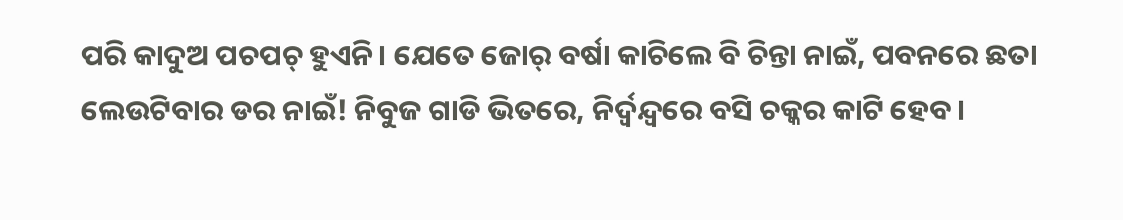ପରି କାଦୁଅ ପଚପଚ୍ ହୁଏନି। ଯେତେ ଜୋର୍ ବର୍ଷା କାଚିଲେ ବି ଚିନ୍ତା ନାଇଁ, ପବନରେ ଛତା ଲେଉଟିବାର ଡର ନାଇଁ! ନିବୁଜ ଗାଡି ଭିତରେ, ନିର୍ଦ୍ବନ୍ଦ୍ବରେ ବସି ଚକ୍କର କାଟି ହେବ।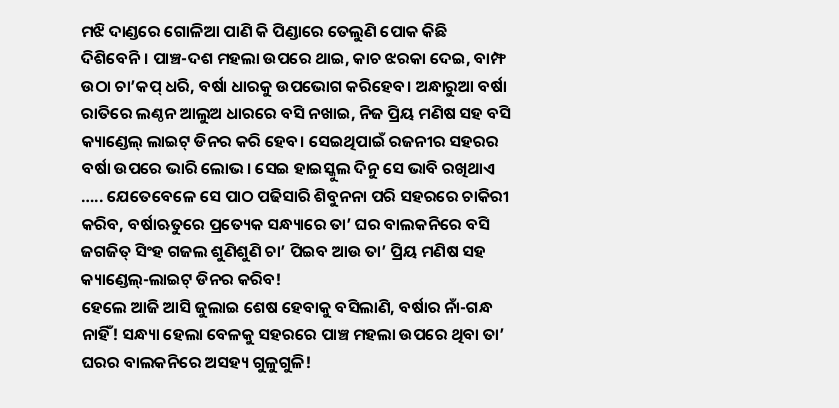ମଝି ଦାଣ୍ଡରେ ଗୋଳିଆ ପାଣି କି ପିଣ୍ଡାରେ ତେଲୁଣି ପୋକ କିଛି ଦିଶିବେନି। ପାଞ୍ଚ-ଦଶ ମହଲା ଉପରେ ଥାଇ, କାଚ ଝରକା ଦେଇ, ବାମ୍ଫ ଉଠା ଚା’କପ୍ ଧରି, ବର୍ଷା ଧାରକୁ ଉପଭୋଗ କରିହେବ। ଅନ୍ଧାରୁଆ ବର୍ଷା ରାତିରେ ଲଣ୍ଠନ ଆଲୁଅ ଧାରରେ ବସି ନଖାଇ, ନିଜ ପ୍ରିୟ ମଣିଷ ସହ ବସି କ୍ୟାଣ୍ଡେଲ୍ ଲାଇଟ୍ ଡିନର କରି ହେବ। ସେଇଥିପାଇଁ ରଜନୀର ସହରର ବର୍ଷା ଉପରେ ଭାରି ଲୋଭ। ସେଇ ହାଇସ୍କୁଲ ଦିନୁ ସେ ଭାବି ରଖିଥାଏ ….. ଯେତେବେଳେ ସେ ପାଠ ପଢିସାରି ଶିବୁନନା ପରି ସହରରେ ଚାକିରୀ କରିବ, ବର୍ଷାଋତୁରେ ପ୍ରତ୍ୟେକ ସନ୍ଧ୍ୟାରେ ତା’ ଘର ବାଲକନିରେ ବସି ଜଗଜିତ୍ ସିଂହ ଗଜଲ ଶୁଣିଶୁଣି ଚା’ ପିଇବ ଆଉ ତା’ ପ୍ରିୟ ମଣିଷ ସହ କ୍ୟାଣ୍ଡେଲ୍-ଲାଇଟ୍ ଡିନର କରିବ!
ହେଲେ ଆଜି ଆସି ଜୁଲାଇ ଶେଷ ହେବାକୁ ବସିଲାଣି, ବର୍ଷାର ନାଁ-ଗନ୍ଧ ନାହିଁ! ସନ୍ଧ୍ୟା ହେଲା ବେଳକୁ ସହରରେ ପାଞ୍ଚ ମହଲା ଉପରେ ଥିବା ତା’ ଘରର ବାଲକନିରେ ଅସହ୍ୟ ଗୁଳୁଗୁଳି!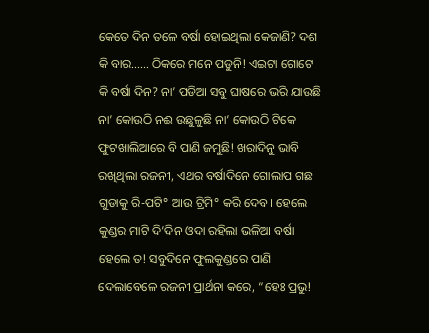କେତେ ଦିନ ତଳେ ବର୍ଷା ହୋଇଥିଲା କେଜାଣି? ଦଶ କି ବାର…… ଠିକରେ ମନେ ପଡୁନି! ଏଇଟା ଗୋଟେ କି ବର୍ଷା ଦିନ? ନା’ ପଡିଆ ସବୁ ଘାଷରେ ଭରି ଯାଉଛି ନା’ କୋଉଠି ନଈ ଉଛୁଳୁଛି ନା’ କୋଉଠି ଟିକେ ଫୁଟଖାଲିଆରେ ବି ପାଣି ଜମୁଛି! ଖରାଦିନୁ ଭାବି ରଖିଥିଲା ରଜନୀ, ଏଥର ବର୍ଷାଦିନେ ଗୋଲାପ ଗଛ ଗୁଡାକୁ ରି-ପଟି° ଆଉ ଟ୍ରିମି° କରି ଦେବ। ହେଲେ କୁଣ୍ଡର ମାଟି ଦି’ଦିନ ଓଦା ରହିଲା ଭଳିଆ ବର୍ଷା ହେଲେ ତ! ସବୁଦିନେ ଫୁଲକୁଣ୍ଡରେ ପାଣି ଦେଲାବେଳେ ରଜନୀ ପ୍ରାର୍ଥନା କରେ, “ହେଃ ପ୍ରଭୁ!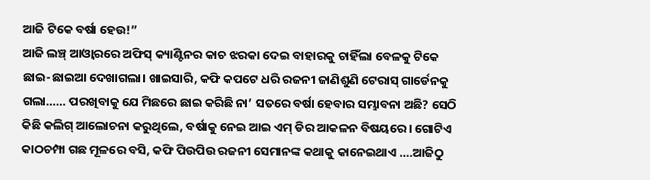ଆଜି ଟିକେ ବର୍ଷା ହେଉ!”
ଆଜି ଲଞ୍ଚ୍ ଆଓ୍ବାରରେ ଅଫିସ୍ କ୍ୟାଣ୍ଟିନର କାଚ ଝରକା ଦେଇ ବାହାରକୁ ଚାହିଁଲା ବେଳକୁ ଟିକେ ଛାଇ-ଛାଇଆ ଦେଖାଗଲା। ଖାଇସାରି, କଫି କପଟେ ଧରି ରଜନୀ ଜାଣିଶୁଣି ଟେରାସ୍ ଗାର୍ଡେନକୁ ଗଲା…… ପରଖିବାକୁ ଯେ ମିଛରେ ଛାଇ କରିଛି ନା’ ସତରେ ବର୍ଷା ହେବାର ସମ୍ଭାବନା ଅଛି? ସେଠି କିଛି କଲିଗ୍ ଆଲୋଚନା କରୁଥିଲେ, ବର୍ଷାକୁ ନେଇ ଆଇ ଏମ୍ ଡିର ଆକଳନ ବିଷୟରେ। ଗୋଟିଏ କାଠଚମ୍ପା ଗଛ ମୂଳରେ ବସି, କଫି ପିଉପିଉ ରଜନୀ ସେମାନଙ୍କ କଥାକୁ କାନେଇଥାଏ ….ଆଜିଠୁ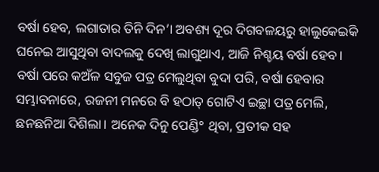ବର୍ଷା ହେବ, ଲଗାତାର ତିନି ଦିନ’। ଅବଶ୍ୟ ଦୂର ଦିଗବଳୟରୁ ହାଲୁକେଇକି ଘନେଇ ଆସୁଥିବା ବାଦଲକୁ ଦେଖି ଲାଗୁଥାଏ, ଆଜି ନିଶ୍ଚୟ ବର୍ଷା ହେବ।
ବର୍ଷା ପରେ କଅଁଳ ସବୁଜ ପତ୍ର ମେଲୁଥିବା ବୁଦା ପରି, ବର୍ଷା ହେବାର ସମ୍ଭାବନାରେ, ରଜନୀ ମନରେ ବି ହଠାତ୍ ଗୋଟିଏ ଇଚ୍ଛା ପତ୍ର ମେଲି, ଛନଛନିଆ ଦିଶିଲା। ଅନେକ ଦିନୁ ପେଣ୍ଡି° ଥିବା, ପ୍ରତୀକ ସହ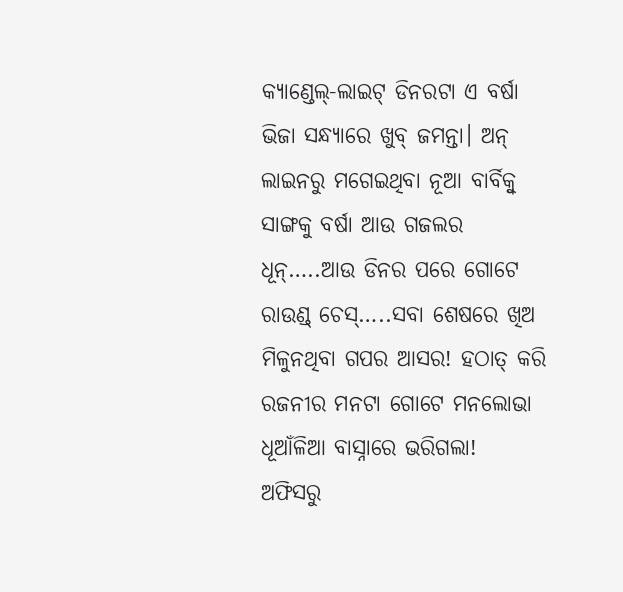କ୍ୟାଣ୍ଡେଲ୍-ଲାଇଟ୍ ଡିନରଟା ଏ ବର୍ଷା ଭିଜା ସନ୍ଧ୍ୟାରେ ଖୁବ୍ ଜମନ୍ତା। ଅନ୍ ଲାଇନରୁ ମଗେଇଥିବା ନୂଆ ବାର୍ବିକ୍ବୁ ସାଙ୍ଗକୁ ବର୍ଷା ଆଉ ଗଜଲର ଧୂନ୍…..ଆଉ ଡିନର ପରେ ଗୋଟେ ରାଉଣ୍ଡ୍ ଚେସ୍…..ସବା ଶେଷରେ ଖିଅ ମିଳୁନଥିବା ଗପର ଆସର! ହଠାତ୍ କରି ରଜନୀର ମନଟା ଗୋଟେ ମନଲୋଭା ଧୂଆଁଳିଆ ବାସ୍ନାରେ ଭରିଗଲା!
ଅଫିସରୁ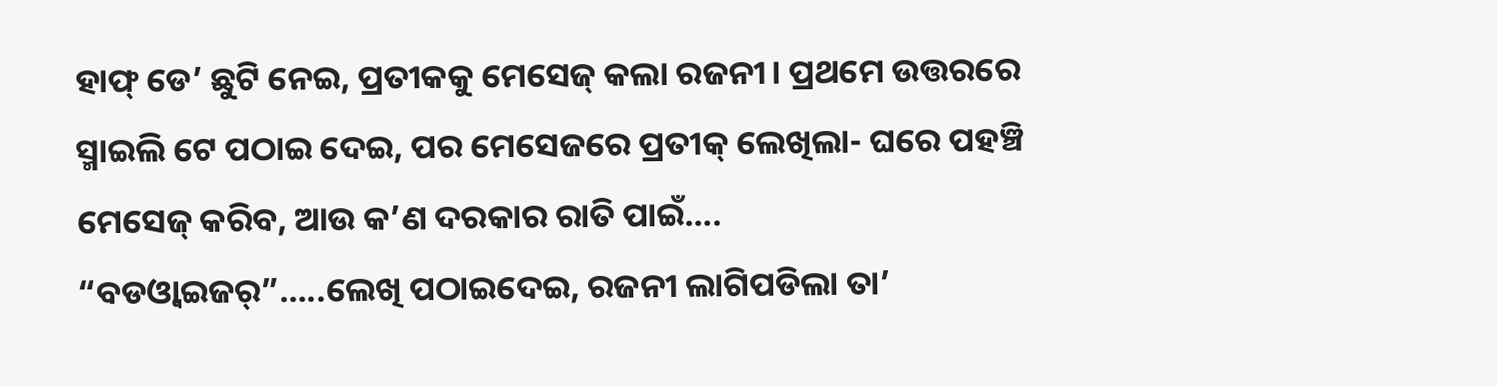ହାଫ୍ ଡେ’ ଛୁଟି ନେଇ, ପ୍ରତୀକକୁ ମେସେଜ୍ କଲା ରଜନୀ। ପ୍ରଥମେ ଉତ୍ତରରେ ସ୍ମାଇଲି ଟେ ପଠାଇ ଦେଇ, ପର ମେସେଜରେ ପ୍ରତୀକ୍ ଲେଖିଲା- ଘରେ ପହଞ୍ଚି ମେସେଜ୍ କରିବ, ଆଉ କ’ଣ ଦରକାର ରାତି ପାଇଁ….
“ବଡଓ୍ବାଇଜର୍”…..ଲେଖି ପଠାଇଦେଇ, ରଜନୀ ଲାଗିପଡିଲା ତା’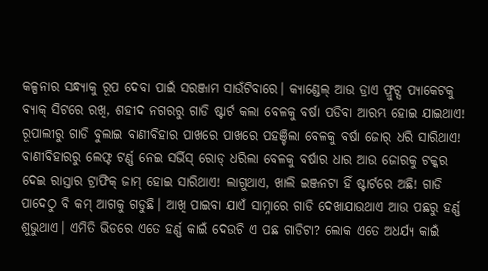କଳ୍ପନାର ସନ୍ଧ୍ୟାକୁ ରୂପ ଦେବା ପାଇଁ ସରଞ୍ଜାମ ସାଉଁଟିବାରେ। କ୍ୟାଣ୍ଡେଲ୍ ଆଉ ଡ୍ରାଏ ଫ୍ରୁଟ୍ସ ପ୍ୟାକେଟକୁ ବ୍ୟାକ୍ ସିଟରେ ରଖି, ଶହୀଦ ନଗରରୁ ଗାଡି ଷ୍ଟାର୍ଟ କଲା ବେଳକୁ ବର୍ଷା ପଡିବା ଆରମ୍ଭ ହୋଇ ଯାଇଥାଏ! ରୂପାଲୀରୁ ଗାଡି ବୁଲାଇ ବାଣୀବିହାର ପାଖରେ ପାଖରେ ପହଞ୍ଚିଲା ବେଳକୁ ବର୍ଷା ଜୋର୍ ଧରି ସାରିଥାଏ! ବାଣୀବିହାରରୁ ଲେଫ୍ଟ ଟର୍ଣ୍ଣ ନେଇ ସର୍ଭିସ୍ ରୋଡ୍ ଧରିଲା ବେଳକୁ ବର୍ଷାର ଧାର ଆଉ ଜୋରକୁ ଟକ୍କର ଦେଇ ରାସ୍ତାର ଟ୍ରାଫିକ୍ ଜାମ୍ ହୋଇ ସାରିଥାଏ! ଲାଗୁଥାଏ, ଖାଲି ଇଞ୍ଜନଟା ହିଁ ଷ୍ଟାର୍ଟରେ ଅଛି! ଗାଡି ପାଦେଠୁ ବି କମ୍ ଆଗକୁ ଗଡୁଛି। ଆଖି ପାଇବା ଯାଏଁ ସାମ୍ନାରେ ଗାଡି ଦେଖାଯାଉଥାଏ ଆଉ ପଛରୁ ହର୍ଣ୍ଣ ଶୁଭୁଥାଏ। ଏମିତି ଭିଡରେ ଏତେ ହର୍ଣ୍ଣ କାଇଁ ଦେଉଚି ଏ ପଛ ଗାଡିଟା? ଲୋକ ଏତେ ଅଧର୍ଯ୍ୟ କାଇଁ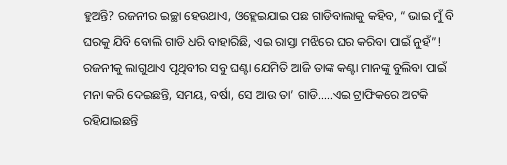ହୁଅନ୍ତି? ରଜନୀର ଇଚ୍ଛା ହେଉଥାଏ, ଓହ୍ଲେଇଯାଇ ପଛ ଗାଡିବାଲାକୁ କହିବ, “ ଭାଇ ମୁଁ ବି ଘରକୁ ଯିବି ବୋଲି ଗାଡି ଧରି ବାହାରିଛି, ଏଇ ରାସ୍ତା ମଝିରେ ଘର କରିବା ପାଇଁ ନୁହଁ”!
ରଜନୀକୁ ଲାଗୁଥାଏ ପୃଥିବୀର ସବୁ ଘଣ୍ଟା ଯେମିତି ଆଜି ତାଙ୍କ କଣ୍ଟା ମାନଙ୍କୁ ବୁଲିବା ପାଇଁ ମନା କରି ଦେଇଛନ୍ତି, ସମୟ, ବର୍ଷା, ସେ ଆଉ ତା’ ଗାଡି…..ଏଇ ଟ୍ରାଫିକରେ ଅଟକି ରହିଯାଇଛନ୍ତି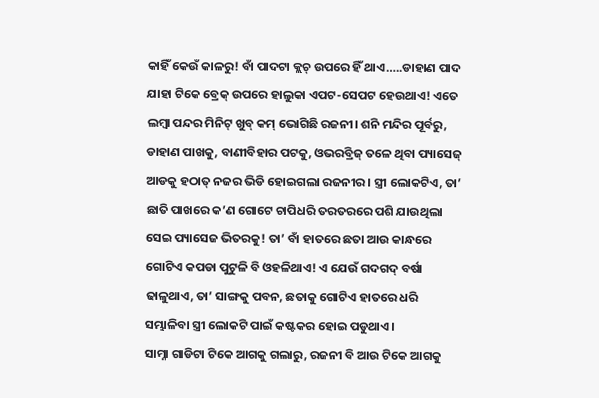କାହିଁ କେଉଁ କାଳରୁ! ବାଁ ପାଦଟା କ୍ଲଚ୍ ଉପରେ ହିଁ ଥାଏ…..ଡାହାଣ ପାଦ ଯାହା ଟିକେ ବ୍ରେକ୍ ଉପରେ ହାଲୁକା ଏପଟ-ସେପଟ ହେଉଥାଏ! ଏତେ ଲମ୍ବା ପନ୍ଦର ମିନିଟ୍ ଖୁବ୍ କମ୍ ଭୋଗିଛି ରଜନୀ। ଶନି ମନ୍ଦିର ପୂର୍ବରୁ, ଡାହାଣ ପାଖକୁ, ବାଣୀବିହାର ପଟକୁ, ଓଭରବ୍ରିଜ୍ ତଳେ ଥିବା ପ୍ୟାସେଜ୍ ଆଡକୁ ହଠାତ୍ ନଜର ଭିଡି ହୋଇଗଲା ରଜନୀର। ସ୍ତ୍ରୀ ଲୋକଟିଏ, ତା’ ଛାତି ପାଖରେ କ’ଣ ଗୋଟେ ଚାପିଧରି ତରତରରେ ପଶି ଯାଉଥିଲା ସେଇ ପ୍ୟାସେଜ ଭିତରକୁ! ତା’ ବାଁ ହାତରେ ଛତା ଆଉ କାନ୍ଧରେ ଗୋଟିଏ କପଡା ପୁଟୁଳି ବି ଓହଳିଥାଏ! ଏ ଯେଉଁ ଗଦଗଦ୍ ବର୍ଷା ଢାଳୁଥାଏ, ତା’ ସାଙ୍ଗକୁ ପବନ, ଛତାକୁ ଗୋଟିଏ ହାତରେ ଧରି ସମ୍ଭାଳିବା ସ୍ତ୍ରୀ ଲୋକଟି ପାଇଁ କଷ୍ଟକର ହୋଇ ପଡୁଥାଏ।
ସାମ୍ନା ଗାଡିଟା ଟିକେ ଆଗକୁ ଗଲାରୁ, ରଜନୀ ବି ଆଉ ଟିକେ ଆଗକୁ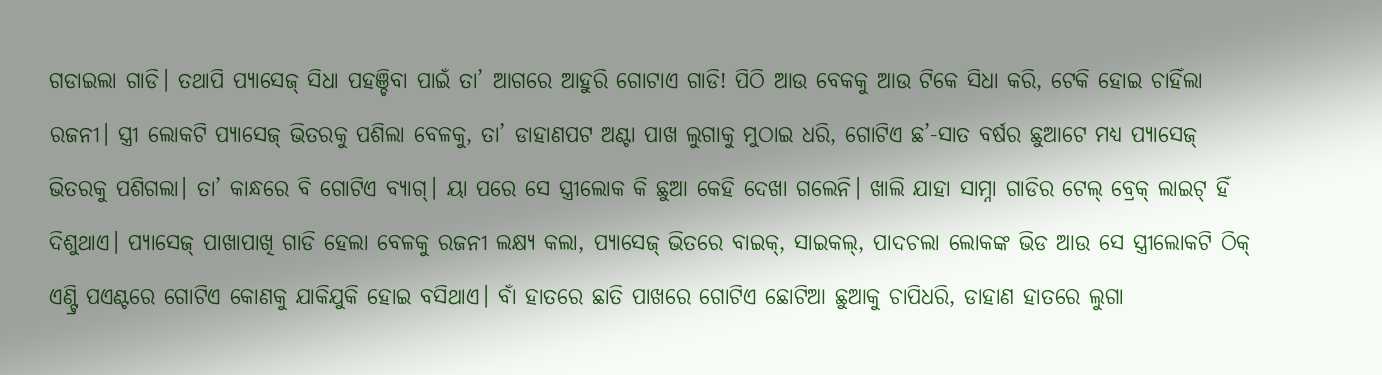ଗଡାଇଲା ଗାଡି। ତଥାପି ପ୍ୟାସେଜ୍ ସିଧା ପହଞ୍ଚିବା ପାଇଁ ତା’ ଆଗରେ ଆହୁରି ଗୋଟାଏ ଗାଡି! ପିଠି ଆଉ ବେକକୁ ଆଉ ଟିକେ ସିଧା କରି, ଟେକି ହୋଇ ଚାହିଁଲା ରଜନୀ। ସ୍ତ୍ରୀ ଲୋକଟି ପ୍ୟାସେଜ୍ ଭିତରକୁ ପଶିଲା ବେଳକୁ, ତା’ ଡାହାଣପଟ ଅଣ୍ଟା ପାଖ ଲୁଗାକୁ ମୁଠାଇ ଧରି, ଗୋଟିଏ ଛ’-ସାତ ବର୍ଷର ଛୁଆଟେ ମଧ୍ୟ ପ୍ୟାସେଜ୍ ଭିତରକୁ ପଶିଗଲା। ତା’ କାନ୍ଧରେ ବି ଗୋଟିଏ ବ୍ୟାଗ୍। ୟା ପରେ ସେ ସ୍ତ୍ରୀଲୋକ କି ଛୁଆ କେହି ଦେଖା ଗଲେନି। ଖାଲି ଯାହା ସାମ୍ନା ଗାଡିର ଟେଲ୍ ବ୍ରେକ୍ ଲାଇଟ୍ ହିଁ ଦିଶୁଥାଏ। ପ୍ୟାସେଜ୍ ପାଖାପାଖି ଗାଡି ହେଲା ବେଳକୁ ରଜନୀ ଲକ୍ଷ୍ୟ କଲା, ପ୍ୟାସେଜ୍ ଭିତରେ ବାଇକ୍, ସାଇକଲ୍, ପାଦଚଲା ଲୋକଙ୍କ ଭିଡ ଆଉ ସେ ସ୍ତ୍ରୀଲୋକଟି ଠିକ୍ ଏଣ୍ଟ୍ରି ପଏଣ୍ଟରେ ଗୋଟିଏ କୋଣକୁ ଯାକିଯୁକି ହୋଇ ବସିଥାଏ। ବାଁ ହାତରେ ଛାତି ପାଖରେ ଗୋଟିଏ ଛୋଟିଆ ଛୁଆକୁ ଚାପିଧରି, ଡାହାଣ ହାତରେ ଲୁଗା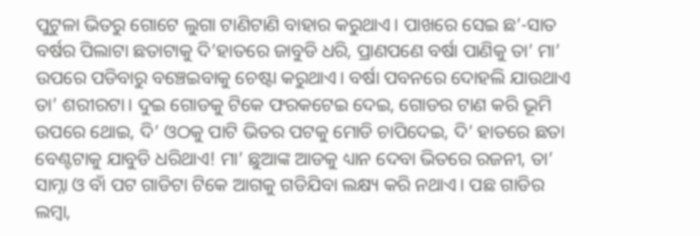ପୁଟୁଳା ଭିତରୁ ଗୋଟେ ଲୁଗା ଟାଣିଟାଣି ବାହାର କରୁଥାଏ। ପାଖରେ ସେଇ ଛ’-ସାତ ବର୍ଷର ପିଲାଟା ଛତାଟାକୁ ଦି’ହାତରେ ଜାବୁଡି ଧରି, ପ୍ରାଣପଣେ ବର୍ଷା ପାଣିକୁ ତା’ ମା’ ଉପରେ ପଡିବାରୁ ବଞ୍ଚେଇବାକୁ ଚେଷ୍ଟା କରୁଥାଏ। ବର୍ଷା ପବନରେ ଦୋହଲି ଯାଉଥାଏ ତା’ ଶରୀରଟା। ଦୁଇ ଗୋଡକୁ ଟିକେ ଫରକଟେଇ ଦେଇ, ଗୋଡର ଟାଣ କରି ଭୂମି ଉପରେ ଥୋଇ, ଦି’ ଓଠକୁ ପାଟି ଭିତର ପଟକୁ ମୋଡି ଚାପିଦେଇ, ଦି’ ହାତରେ ଛତା ବେଣ୍ଟଟାକୁ ଯାବୁଡି ଧରିଥାଏ! ମା’ ଛୁଆଙ୍କ ଆଡକୁ ଧ୍ୟାନ ଦେବା ଭିତରେ ରଜନୀ, ତା’ ସାମ୍ନା ଓ ବାଁ ପଟ ଗାଡିଟା ଟିକେ ଆଗକୁ ଗଡିଯିବା ଲକ୍ଷ୍ୟ କରି ନଥାଏ। ପଛ ଗାଡିର ଲମ୍ବା,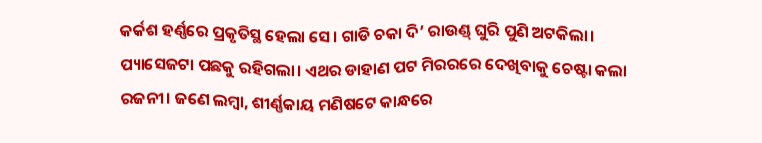କର୍କଶ ହର୍ଣ୍ଣରେ ପ୍ରକୃତିସ୍ଥ ହେଲା ସେ। ଗାଡି ଚକା ଦି’ ରାଉଣ୍ଡ୍ ଘୁରି ପୁଣି ଅଟକିଲା। ପ୍ୟାସେଜଟା ପଛକୁ ରହିଗଲା। ଏଥର ଡାହାଣ ପଟ ମିରରରେ ଦେଖିବାକୁ ଚେଷ୍ଟା କଲା ରଜନୀ। ଜଣେ ଲମ୍ବା, ଶୀର୍ଣ୍ଣକାୟ ମଣିଷଟେ କାନ୍ଧରେ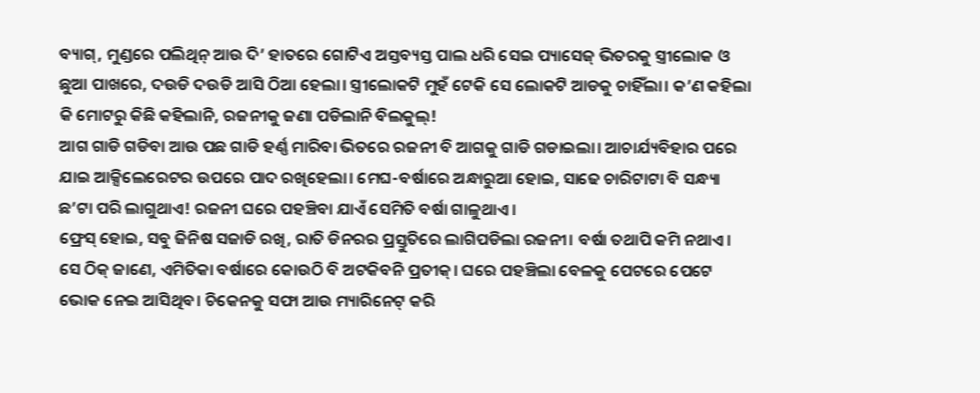ବ୍ୟାଗ୍, ମୁଣ୍ଡରେ ପଲିଥିନ୍ ଆଉ ଦି’ ହାତରେ ଗୋଟିଏ ଅସ୍ତବ୍ୟସ୍ତ ପାଲ ଧରି ସେଇ ପ୍ୟାସେଜ୍ ଭିତରକୁ ସ୍ତ୍ରୀଲୋକ ଓ ଛୁଆ ପାଖରେ, ଦଉଡି ଦଉଡି ଆସି ଠିଆ ହେଲା। ସ୍ତ୍ରୀଲୋକଟି ମୁହଁ ଟେକି ସେ ଲୋକଟି ଆଡକୁ ଚାହିଁଲା। କ’ଣ କହିଲା କି ମୋଟରୁ କିଛି କହିଲାନି, ରଜନୀକୁ ଜଣା ପଡିଲାନି ବିଲକୁଲ୍!
ଆଗ ଗାଡି ଗଡିବା ଆଉ ପଛ ଗାଡି ହର୍ଣ୍ଣ ମାରିବା ଭିତରେ ରଜନୀ ବି ଆଗକୁ ଗାଡି ଗଡାଇଲା। ଆଚାର୍ଯ୍ୟବିହାର ପରେ ଯାଇ ଆକ୍ସିଲେରେଟର ଉପରେ ପାଦ ରଖିହେଲା। ମେଘ-ବର୍ଷାରେ ଅନ୍ଧାରୁଆ ହୋଇ, ସାଢେ ଚାରିଟାଟା ବି ସନ୍ଧ୍ୟା ଛ’ଟା ପରି ଲାଗୁଥାଏ! ରଜନୀ ଘରେ ପହଞ୍ଚିବା ଯାଏଁ ସେମିତି ବର୍ଷା ଗାଳୁଥାଏ।
ଫ୍ରେସ୍ ହୋଇ, ସବୁ ଜିନିଷ ସଜାଡି ରଖି, ରାତି ଡିନରର ପ୍ରସ୍ତୁତିରେ ଲାଗିପଡିଲା ରଜନୀ। ବର୍ଷା ତଥାପି କମି ନଥାଏ। ସେ ଠିକ୍ ଜାଣେ, ଏମିତିକା ବର୍ଷାରେ କୋଉଠି ବି ଅଟକିବନି ପ୍ରତୀକ୍। ଘରେ ପହଞ୍ଚିଲା ବେଳକୁ ପେଟରେ ପେଟେ ଭୋକ ନେଇ ଆସିଥିବ। ଚିକେନକୁ ସଫା ଆଉ ମ୍ୟାରିନେଟ୍ କରି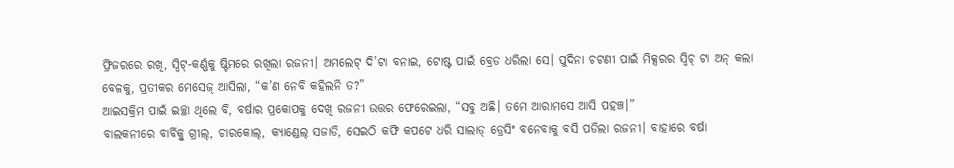ଫ୍ରିଜରରେ ରଖି, ସ୍ବିଟ୍-କର୍ଣ୍ଣକୁ ଷ୍ଟିମରେ ରଖିଲା ରଜନୀ। ଅମଲେଟ୍ ଦି’ଟା ବନାଇ, ଟୋଷ୍ଟ ପାଇଁ ବ୍ରେଡ ଧରିଲା ସେ। ପୁଦିନା ଚଟଣୀ ପାଇଁ ମିକ୍ସରର ସ୍ବିଚ୍ ଟା ଅନ୍ କଲା ବେଳକୁ, ପ୍ରତୀକର ମେସେଜ୍ ଆସିଲା, “କ’ଣ ନେବି କହିଲନି ତ?”
ଆଇସକ୍ରିମ ପାଇଁ ଇଚ୍ଛା ଥିଲେ ବି, ବର୍ଷାର ପ୍ରକୋପକୁ ଦେଖି ରଜନୀ ଉତ୍ତର ଫେରେଇଲା, “ସବୁ ଅଛି। ତମେ ଆରାମସେ ଆସି ପହଞ୍ଚ।”
ବାଲକନୀରେ ବାର୍ବିକ୍ବୁ ଗ୍ରୀଲ୍, ଚାରକୋଲ୍, କ୍ୟାଣ୍ଡେଲ୍ ସଜାଡି, ସେଇଠି କଫି କପଟେ ଧରି ସାଲାଡ୍ ଡ୍ରେସିଂ ବନେବାକୁ ବସି ପଡିଲା ରଜନୀ। ବାହାରେ ବର୍ଷା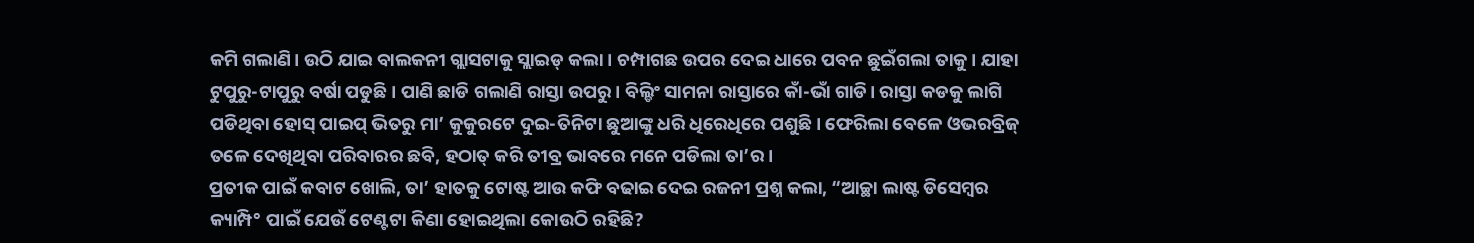କମି ଗଲାଣି। ଉଠି ଯାଇ ବାଲକନୀ ଗ୍ଲାସଟାକୁ ସ୍ଲାଇଡ୍ କଲା। ଚମ୍ପାଗଛ ଉପର ଦେଇ ଧାରେ ପବନ ଛୁଇଁଗଲା ତାକୁ। ଯାହା ଟୁପୁରୁ-ଟାପୁରୁ ବର୍ଷା ପଡୁଛି। ପାଣି ଛାଡି ଗଲାଣି ରାସ୍ତା ଉପରୁ। ବିଲ୍ଡିଂ ସାମନା ରାସ୍ତାରେ କାଁ-ଭାଁ ଗାଡି। ରାସ୍ତା କଡକୁ ଲାଗି ପଡିଥିବା ହୋସ୍ ପାଇପ୍ ଭିତରୁ ମା’ କୁକୁରଟେ ଦୁଇ-ତିନିଟା ଛୁଆଙ୍କୁ ଧରି ଧିରେଧିରେ ପଶୁଛି। ଫେରିଲା ବେଳେ ଓଭରବ୍ରିଜ୍ ତଳେ ଦେଖିଥିବା ପରିବାରର ଛବି, ହଠାତ୍ କରି ତୀବ୍ର ଭାବରେ ମନେ ପଡିଲା ତା’ର।
ପ୍ରତୀକ ପାଇଁ କବାଟ ଖୋଲି, ତା’ ହାତକୁ ଟୋଷ୍ଟ ଆଉ କଫି ବଢାଇ ଦେଇ ରଜନୀ ପ୍ରଶ୍ନ କଲା, “ଆଚ୍ଛା ଲାଷ୍ଟ ଡିସେମ୍ବର କ୍ୟାମ୍ପି° ପାଇଁ ଯେଉଁ ଟେଣ୍ଟଟା କିଣା ହୋଇଥିଲା କୋଉଠି ରହିଛି?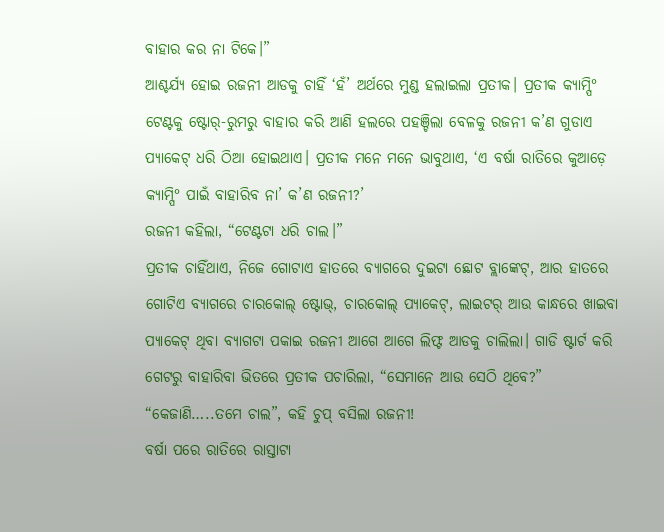ବାହାର କର ନା ଟିକେ।”
ଆଶ୍ଚର୍ଯ୍ୟ ହୋଇ ରଜନୀ ଆଡକୁ ଚାହିଁ ‘ହଁ’ ଅର୍ଥରେ ମୁଣ୍ଡ ହଲାଇଲା ପ୍ରତୀକ। ପ୍ରତୀକ କ୍ୟାମ୍ପି° ଟେଣ୍ଟକୁ ଷ୍ଟୋର୍-ରୁମରୁ ବାହାର କରି ଆଣି ହଲରେ ପହଞ୍ଚିଲା ବେଳକୁ ରଜନୀ କ’ଣ ଗୁଡାଏ ପ୍ୟାକେଟ୍ ଧରି ଠିଆ ହୋଇଥାଏ। ପ୍ରତୀକ ମନେ ମନେ ଭାବୁଥାଏ, ‘ଏ ବର୍ଷା ରାତିରେ କୁଆଡ଼େ କ୍ୟାମ୍ପି° ପାଇଁ ବାହାରିବ ନା’ କ’ଣ ରଜନୀ?’
ରଜନୀ କହିଲା, “ଟେଣ୍ଟଟା ଧରି ଚାଲ।”
ପ୍ରତୀକ ଚାହିଁଥାଏ, ନିଜେ ଗୋଟାଏ ହାତରେ ବ୍ୟାଗରେ ଦୁଇଟା ଛୋଟ ବ୍ଲାଙ୍କେଟ୍, ଆର ହାତରେ ଗୋଟିଏ ବ୍ୟାଗରେ ଚାରକୋଲ୍ ଷ୍ଟୋଭ୍, ଚାରକୋଲ୍ ପ୍ୟାକେଟ୍, ଲାଇଟର୍ ଆଉ କାନ୍ଧରେ ଖାଇବା ପ୍ୟାକେଟ୍ ଥିବା ବ୍ୟାଗଟା ପକାଇ ରଜନୀ ଆଗେ ଆଗେ ଲିଫ୍ଟ ଆଡକୁ ଚାଲିଲା। ଗାଡି ଷ୍ଟାର୍ଟ କରି ଗେଟରୁ ବାହାରିବା ଭିତରେ ପ୍ରତୀକ ପଚାରିଲା, “ସେମାନେ ଆଉ ସେଠି ଥିବେ?”
“କେଜାଣି…..ତମେ ଚାଲ”, କହି ଚୁପ୍ ବସିଲା ରଜନୀ!
ବର୍ଷା ପରେ ରାତିରେ ରାସ୍ତାଟା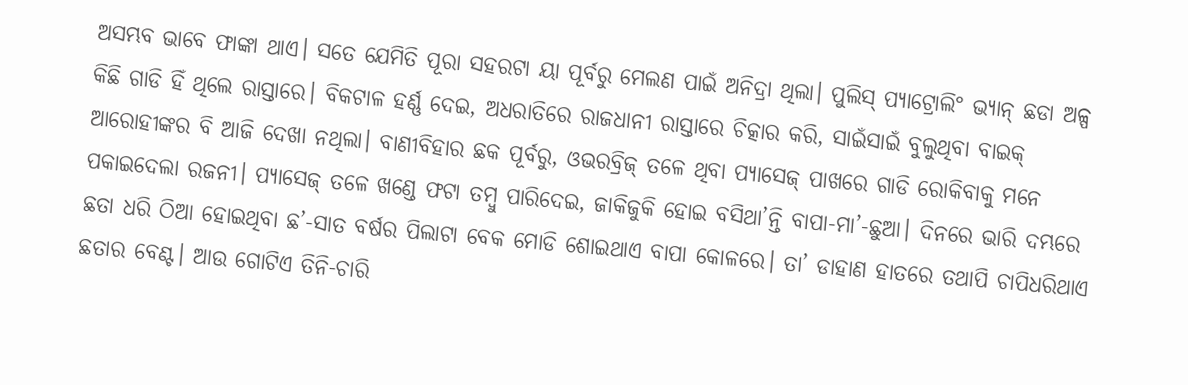ଅସମ୍ଭବ ଭାବେ ଫାଙ୍କା ଥାଏ। ସତେ ଯେମିତି ପୂରା ସହରଟା ୟା ପୂର୍ବରୁ ମେଲଣ ପାଇଁ ଅନିଦ୍ରା ଥିଲା। ପୁଲିସ୍ ପ୍ୟାଟ୍ରୋଲି° ଭ୍ୟାନ୍ ଛଡା ଅଳ୍ପ କିଛି ଗାଡି ହିଁ ଥିଲେ ରାସ୍ତାରେ। ବିକଟାଳ ହର୍ଣ୍ଣ ଦେଇ, ଅଧରାତିରେ ରାଜଧାନୀ ରାସ୍ତାରେ ଚିତ୍କାର କରି, ସାଇଁସାଇଁ ବୁଲୁଥିବା ବାଇକ୍ ଆରୋହୀଙ୍କର ବି ଆଜି ଦେଖା ନଥିଲା। ବାଣୀବିହାର ଛକ ପୂର୍ବରୁ, ଓଭରବ୍ରିଜ୍ ତଳେ ଥିବା ପ୍ୟାସେଜ୍ ପାଖରେ ଗାଡି ରୋକିବାକୁ ମନେ ପକାଇଦେଲା ରଜନୀ। ପ୍ୟାସେଜ୍ ତଳେ ଖଣ୍ଡେ ଫଟା ତମ୍ବୁ ପାରିଦେଇ, ଜାକିଜୁକି ହୋଇ ବସିଥା’ନ୍ତି ବାପା-ମା’-ଛୁଆ। ଦିନରେ ଭାରି ଦମ୍ଭରେ ଛତା ଧରି ଠିଆ ହୋଇଥିବା ଛ’-ସାତ ବର୍ଷର ପିଲାଟା ବେକ ମୋଡି ଶୋଇଥାଏ ବାପା କୋଳରେ। ତା’ ଡାହାଣ ହାତରେ ତଥାପି ଚାପିଧରିଥାଏ ଛତାର ବେଣ୍ଟ। ଆଉ ଗୋଟିଏ ତିନି-ଚାରି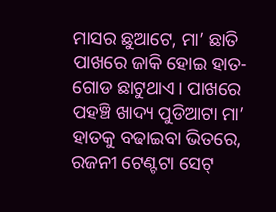ମାସର ଛୁଆଟେ, ମା’ ଛାତି ପାଖରେ ଜାକି ହୋଇ ହାତ-ଗୋଡ ଛାଟୁଥାଏ। ପାଖରେ ପହଞ୍ଚି ଖାଦ୍ୟ ପୁଡିଆଟା ମା’ ହାତକୁ ବଢାଇବା ଭିତରେ, ରଜନୀ ଟେଣ୍ଟଟା ସେଟ୍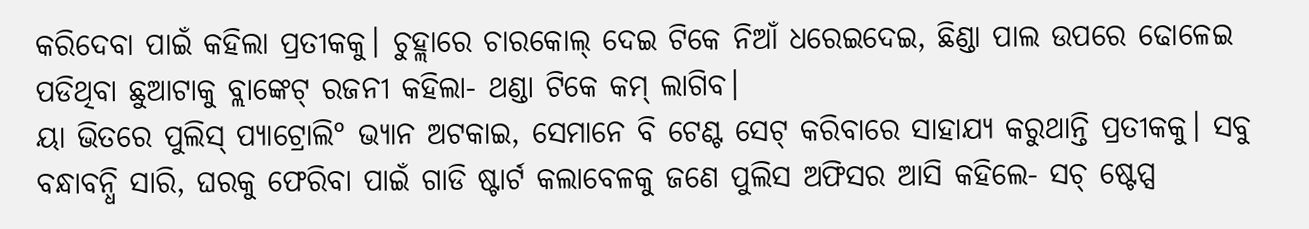କରିଦେବା ପାଇଁ କହିଲା ପ୍ରତୀକକୁ। ଚୁହ୍ଲାରେ ଚାରକୋଲ୍ ଦେଇ ଟିକେ ନିଆଁ ଧରେଇଦେଇ, ଛିଣ୍ଡା ପାଲ ଉପରେ ଢୋଳେଇ ପଡିଥିବା ଛୁଆଟାକୁ ବ୍ଲାଙ୍କେଟ୍ ରଜନୀ କହିଲା- ଥଣ୍ଡା ଟିକେ କମ୍ ଲାଗିବ।
ୟା ଭିତରେ ପୁଲିସ୍ ପ୍ୟାଟ୍ରୋଲି° ଭ୍ୟାନ ଅଟକାଇ, ସେମାନେ ବି ଟେଣ୍ଟ ସେଟ୍ କରିବାରେ ସାହାଯ୍ୟ କରୁଥାନ୍ତି ପ୍ରତୀକକୁ। ସବୁ ବନ୍ଧାବନ୍ଧି ସାରି, ଘରକୁ ଫେରିବା ପାଇଁ ଗାଡି ଷ୍ଟାର୍ଟ କଲାବେଳକୁ ଜଣେ ପୁଲିସ ଅଫିସର ଆସି କହିଲେ- ସଚ୍ ଷ୍ଟେପ୍ସ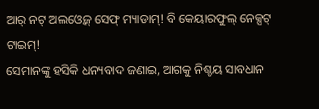ଆର୍ ନଟ୍ ଅଲଓ୍ବେଜ୍ ସେଫ୍ ମ୍ୟାଡାମ୍! ବି କେୟାରଫୁଲ୍ ନେକ୍ସଟ୍ ଟାଇମ୍!
ସେମାନଙ୍କୁ ହସିକି ଧନ୍ୟବାଦ ଜଣାଇ, ଆଗକୁ ନିଶ୍ଚୟ ସାବଧାନ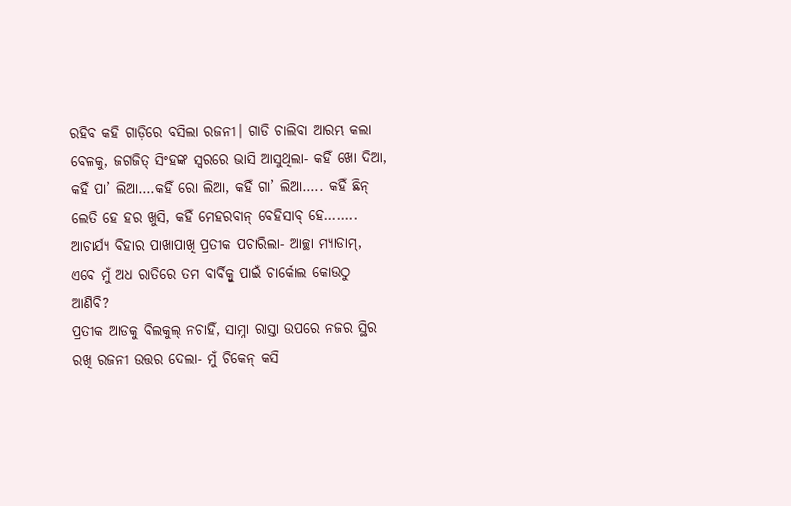ରହିବ କହି ଗାଡ଼ିରେ ବସିଲା ରଜନୀ। ଗାଡି ଚାଲିବା ଆରମ୍ଭ କଲା ବେଳକୁ, ଜଗଜିତ୍ ସିଂହଙ୍କ ସ୍ବରରେ ଭାସି ଆସୁଥିଲା- କହିଁ ଖୋ ଦିଆ, କହିଁ ପା’ ଲିଆ….କହିଁ ରୋ ଲିଆ, କହିଁ ଗା’ ଲିଆ….. କହିଁ ଛିନ୍ ଲେତି ହେ ହର ଖୁସି, କହିଁ ମେହରବାନ୍ ବେହିସାବ୍ ହେ……..
ଆଚାର୍ଯ୍ୟ ବିହାର ପାଖାପାଖି ପ୍ରତୀକ ପଚାରିଲା- ଆଚ୍ଛା ମ୍ୟାଡାମ୍, ଏବେ ମୁଁ ଅଧ ରାତିରେ ତମ ବାର୍ବିକ୍ବୁ ପାଇଁ ଚାର୍କୋଲ କୋଉଠୁ ଆଣିବି?
ପ୍ରତୀକ ଆଡକୁ ବିଲକୁଲ୍ ନଚାହିଁ, ସାମ୍ନା ରାସ୍ତା ଉପରେ ନଜର ସ୍ଥିର ରଖି ରଜନୀ ଉତ୍ତର ଦେଲା- ମୁଁ ଚିକେନ୍ କସି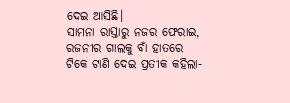ଦେଇ ଆସିଛି।
ସାମନା ରାସ୍ତାରୁ ନଜର ଫେରାଇ, ରଜନୀର ଗାଲକୁ ବାଁ ହାତରେ ଟିକେ ଟାଣି ଦେଇ ପ୍ରତୀକ କହିଲା-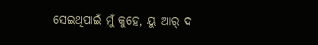ସେଇଥିପାଇଁ ମୁଁ କୁହେ, ୟୁ ଆର୍ ଦ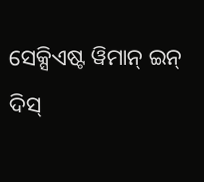ସେକ୍ସିଏଷ୍ଟ ୱିମାନ୍ ଇନ୍ ଦିସ୍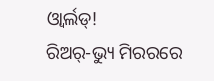ଓ୍ବାର୍ଲଡ୍!
ରିଅର୍-ଭ୍ୟୁ ମିରରରେ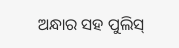ଅନ୍ଧାର ସହ ପୁଲିସ୍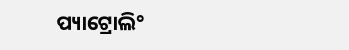ପ୍ୟାଟ୍ରୋଲି°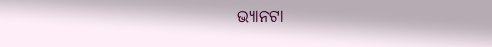ଭ୍ୟାନଟା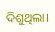ଦିଶୁଥିଲା।